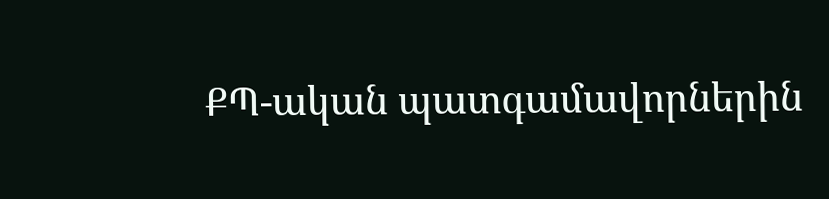ՔՊ-ական պատգամավորներին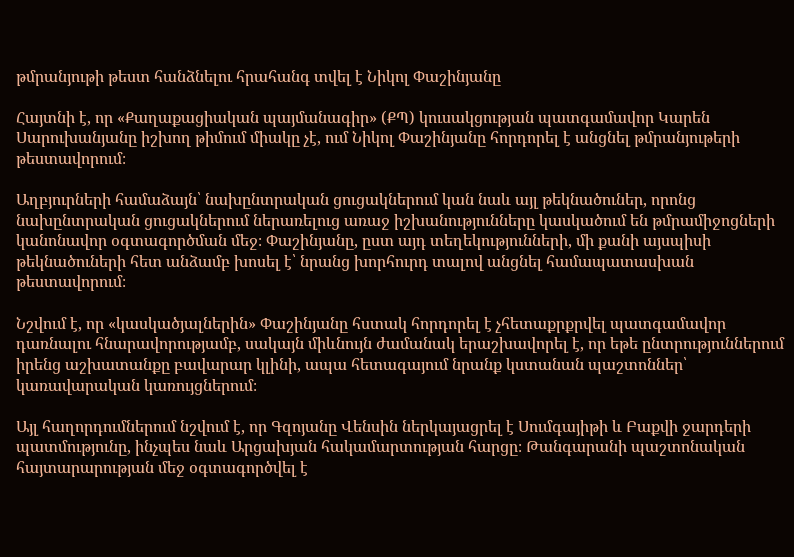թմրանյութի թեստ հանձնելու հրահանգ տվել է Նիկոլ Փաշինյանը

Հայտնի է, որ «Քաղաքացիական պայմանագիր» (ՔՊ) կուսակցության պատգամավոր Կարեն Սարուխանյանը իշխող թիմում միակը չէ, ում Նիկոլ Փաշինյանը հորդորել է անցնել թմրանյութերի թեստավորում։

Աղբյուրների համաձայն՝ նախընտրական ցուցակներում կան նաև այլ թեկնածուներ, որոնց նախընտրական ցուցակներում ներառելուց առաջ իշխանությունները կասկածում են թմրամիջոցների կանոնավոր օգտագործման մեջ։ Փաշինյանը, ըստ այդ տեղեկությունների, մի քանի այսպիսի թեկնածուների հետ անձամբ խոսել է՝ նրանց խորհուրդ տալով անցնել համապատասխան թեստավորում։

Նշվում է, որ «կասկածյալներին» Փաշինյանը հստակ հորդորել է չհետաքրքրվել պատգամավոր դառնալու հնարավորությամբ, սակայն միևնույն ժամանակ երաշխավորել է, որ եթե ընտրություններում իրենց աշխատանքը բավարար կլինի, ապա հետագայում նրանք կստանան պաշտոններ՝ կառավարական կառույցներում։

Այլ հաղորդումներում նշվում է, որ Գզոյանը Վենսին ներկայացրել է Սումգայիթի և Բաքվի ջարդերի պատմությունը, ինչպես նաև Արցախյան հակամարտության հարցը։ Թանգարանի պաշտոնական հայտարարության մեջ օգտագործվել է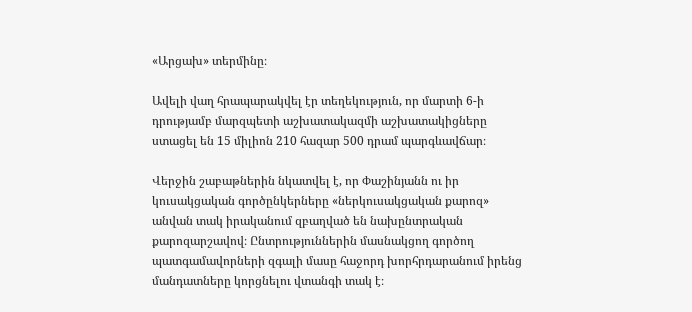«Արցախ» տերմինը։

Ավելի վաղ հրապարակվել էր տեղեկություն, որ մարտի 6-ի դրությամբ մարզպետի աշխատակազմի աշխատակիցները ստացել են 15 միլիոն 210 հազար 500 դրամ պարգևավճար։

Վերջին շաբաթներին նկատվել է, որ Փաշինյանն ու իր կուսակցական գործընկերները «ներկուսակցական քարոզ» անվան տակ իրականում զբաղված են նախընտրական քարոզարշավով։ Ընտրություններին մասնակցող գործող պատգամավորների զգալի մասը հաջորդ խորհրդարանում իրենց մանդատները կորցնելու վտանգի տակ է։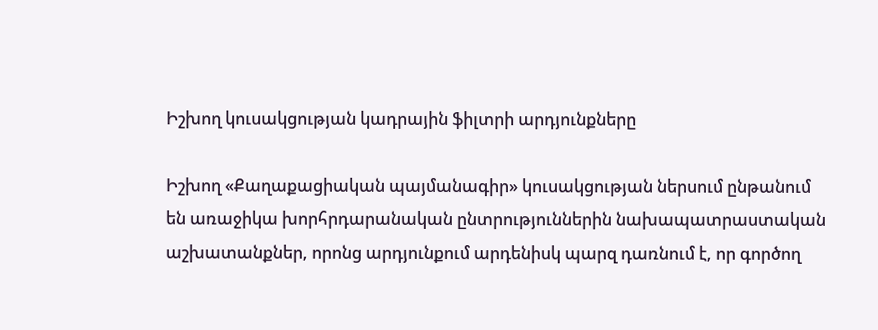Իշխող կուսակցության կադրային ֆիլտրի արդյունքները

Իշխող «Քաղաքացիական պայմանագիր» կուսակցության ներսում ընթանում են առաջիկա խորհրդարանական ընտրություններին նախապատրաստական աշխատանքներ, որոնց արդյունքում արդենիսկ պարզ դառնում է, որ գործող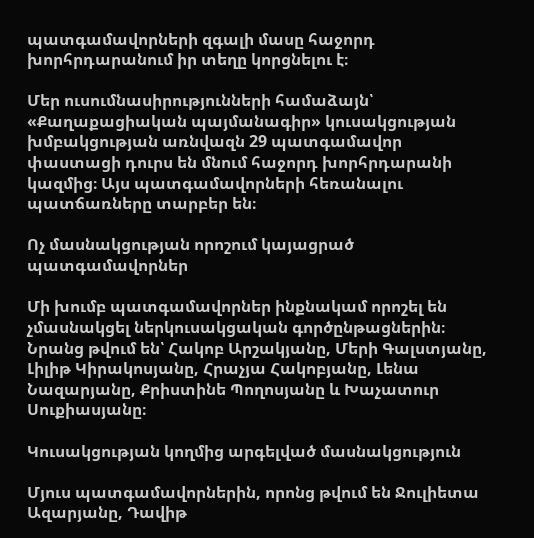պատգամավորների զգալի մասը հաջորդ խորհրդարանում իր տեղը կորցնելու է։

Մեր ուսումնասիրությունների համաձայն՝ «Քաղաքացիական պայմանագիր» կուսակցության խմբակցության առնվազն 29 պատգամավոր փաստացի դուրս են մնում հաջորդ խորհրդարանի կազմից։ Այս պատգամավորների հեռանալու պատճառները տարբեր են։

Ոչ մասնակցության որոշում կայացրած պատգամավորներ

Մի խումբ պատգամավորներ ինքնակամ որոշել են չմասնակցել ներկուսակցական գործընթացներին։ Նրանց թվում են՝ Հակոբ Արշակյանը, Մերի Գալստյանը, Լիլիթ Կիրակոսյանը, Հրաչյա Հակոբյանը, Լենա Նազարյանը, Քրիստինե Պողոսյանը և Խաչատուր Սուքիասյանը։

Կուսակցության կողմից արգելված մասնակցություն

Մյուս պատգամավորներին, որոնց թվում են Ջուլիետա Ազարյանը, Դավիթ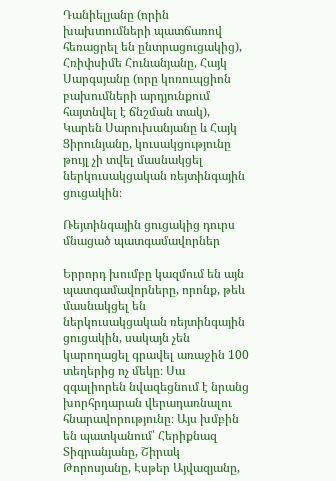Դանիելյանը (որին խախտումների պատճառով հեռացրել են ընտրացուցակից), Հռիփսիմե Հունանյանը, Հայկ Սարգսյանը (որը կոռուպցիոն բախումների արդյունքում հայտնվել է ճնշման տակ), Կարեն Սարուխանյանը և Հայկ Ցիրունյանը, կուսակցությունը թույլ չի տվել մասնակցել ներկուսակցական ռեյտինգային ցուցակին։

Ռեյտինգային ցուցակից դուրս մնացած պատգամավորներ

Երրորդ խումբը կազմում են այն պատգամավորները, որոնք, թեև մասնակցել են ներկուսակցական ռեյտինգային ցուցակին, սակայն չեն կարողացել գրավել առաջին 100 տեղերից ոչ մեկը։ Սա զգալիորեն նվազեցնում է նրանց խորհրդարան վերադառնալու հնարավորությունը։ Այս խմբին են պատկանում՝ Հերիքնազ Տիգրանյանը, Շիրակ Թորոսյանը, Էսթեր Այվազյանը,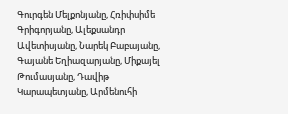Գուրգեն Մելքոնյանը, Հռիփսիմե Գրիգորյանը, Ալեքսանդր Ավետիսյանը, Նարեկ Բաբայանը, Գայանե Եղիազարյանը, Միքայել Թումասյանը, Դավիթ Կարապետյանը, Արմենուհի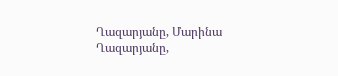Ղազարյանը, Մարինա Ղազարյանը,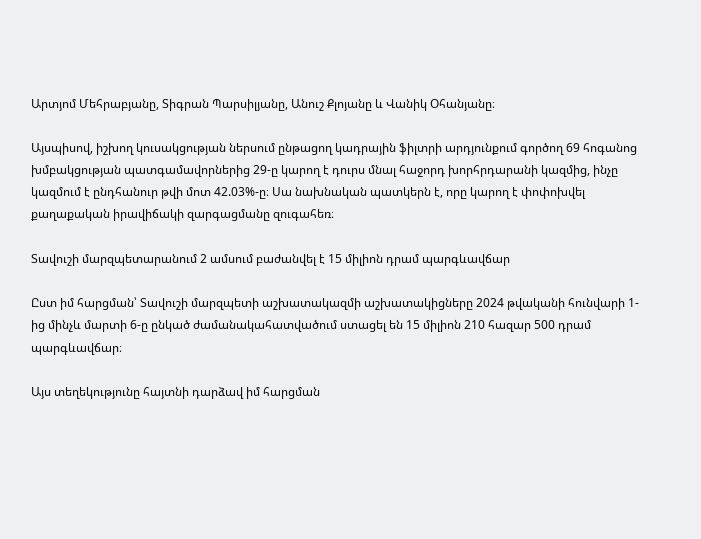Արտյոմ Մեհրաբյանը, Տիգրան Պարսիլյանը, Անուշ Քլոյանը և Վանիկ Օհանյանը։

Այսպիսով, իշխող կուսակցության ներսում ընթացող կադրային ֆիլտրի արդյունքում գործող 69 հոգանոց խմբակցության պատգամավորներից 29-ը կարող է դուրս մնալ հաջորդ խորհրդարանի կազմից, ինչը կազմում է ընդհանուր թվի մոտ 42.03%-ը։ Սա նախնական պատկերն է, որը կարող է փոփոխվել քաղաքական իրավիճակի զարգացմանը զուգահեռ։

Տավուշի մարզպետարանում 2 ամսում բաժանվել է 15 միլիոն դրամ պարգևավճար

Ըստ իմ հարցման՝ Տավուշի մարզպետի աշխատակազմի աշխատակիցները 2024 թվականի հունվարի 1-ից մինչև մարտի 6-ը ընկած ժամանակահատվածում ստացել են 15 միլիոն 210 հազար 500 դրամ պարգևավճար։

Այս տեղեկությունը հայտնի դարձավ իմ հարցման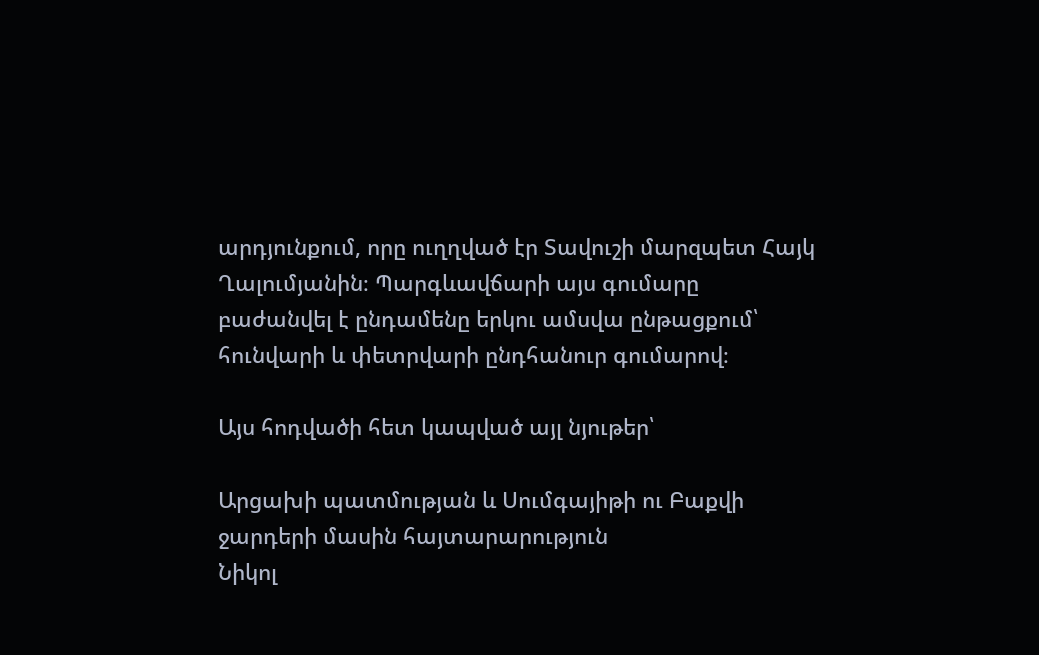արդյունքում, որը ուղղված էր Տավուշի մարզպետ Հայկ Ղալումյանին։ Պարգևավճարի այս գումարը բաժանվել է ընդամենը երկու ամսվա ընթացքում՝ հունվարի և փետրվարի ընդհանուր գումարով։

Այս հոդվածի հետ կապված այլ նյութեր՝

Արցախի պատմության և Սումգայիթի ու Բաքվի ջարդերի մասին հայտարարություն
Նիկոլ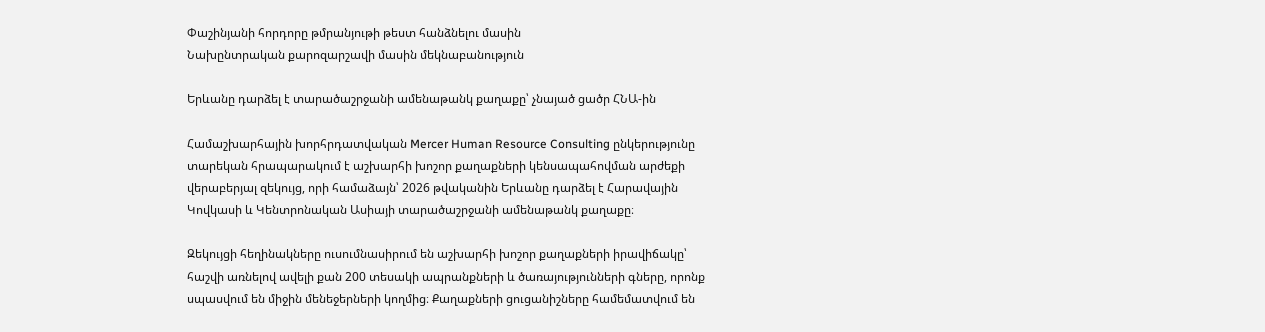Փաշինյանի հորդորը թմրանյութի թեստ հանձնելու մասին
Նախընտրական քարոզարշավի մասին մեկնաբանություն

Երևանը դարձել է տարածաշրջանի ամենաթանկ քաղաքը՝ չնայած ցածր ՀՆԱ-ին

Համաշխարհային խորհրդատվական Mercer Human Resource Consulting ընկերությունը տարեկան հրապարակում է աշխարհի խոշոր քաղաքների կենսապահովման արժեքի վերաբերյալ զեկույց, որի համաձայն՝ 2026 թվականին Երևանը դարձել է Հարավային Կովկասի և Կենտրոնական Ասիայի տարածաշրջանի ամենաթանկ քաղաքը։

Զեկույցի հեղինակները ուսումնասիրում են աշխարհի խոշոր քաղաքների իրավիճակը՝ հաշվի առնելով ավելի քան 200 տեսակի ապրանքների և ծառայությունների գները, որոնք սպասվում են միջին մենեջերների կողմից։ Քաղաքների ցուցանիշները համեմատվում են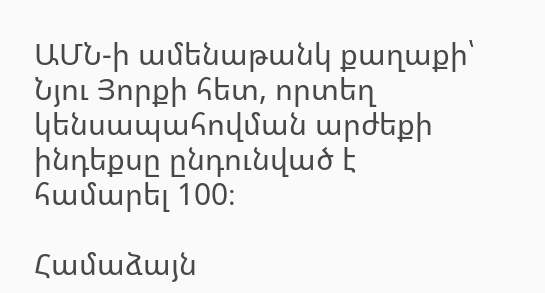ԱՄՆ-ի ամենաթանկ քաղաքի՝ Նյու Յորքի հետ, որտեղ կենսապահովման արժեքի ինդեքսը ընդունված է համարել 100։

Համաձայն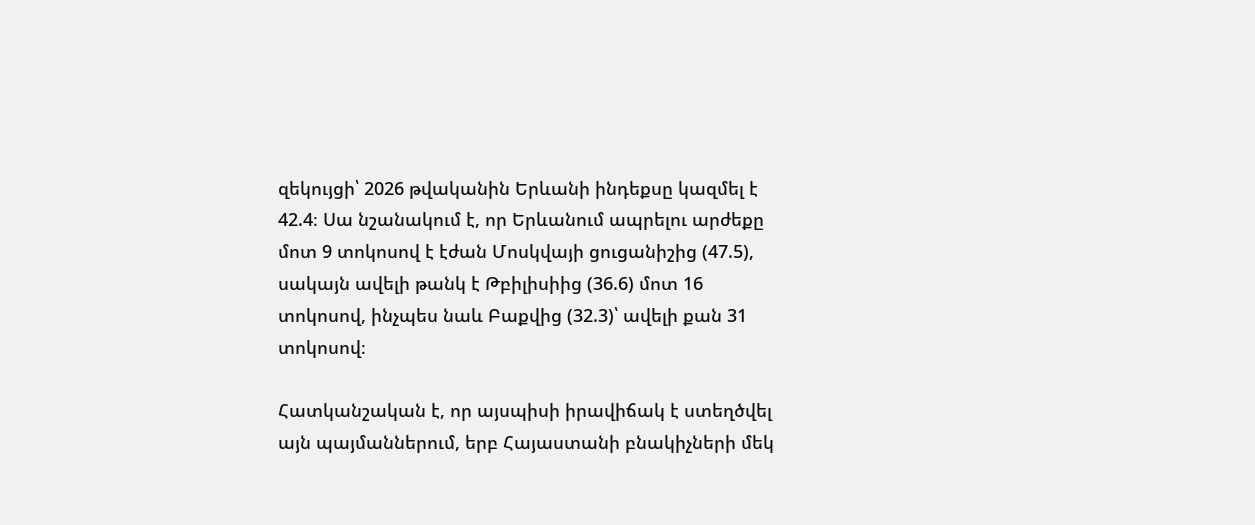զեկույցի՝ 2026 թվականին Երևանի ինդեքսը կազմել է 42.4։ Սա նշանակում է, որ Երևանում ապրելու արժեքը մոտ 9 տոկոսով է էժան Մոսկվայի ցուցանիշից (47.5), սակայն ավելի թանկ է Թբիլիսիից (36.6) մոտ 16 տոկոսով, ինչպես նաև Բաքվից (32.3)՝ ավելի քան 31 տոկոսով։

Հատկանշական է, որ այսպիսի իրավիճակ է ստեղծվել այն պայմաններում, երբ Հայաստանի բնակիչների մեկ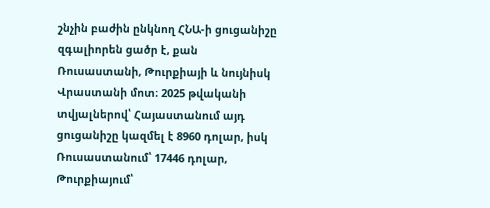շնչին բաժին ընկնող ՀՆԱ-ի ցուցանիշը զգալիորեն ցածր է, քան Ռուսաստանի, Թուրքիայի և նույնիսկ Վրաստանի մոտ։ 2025 թվականի տվյալներով՝ Հայաստանում այդ ցուցանիշը կազմել է 8960 դոլար, իսկ Ռուսաստանում՝ 17446 դոլար, Թուրքիայում՝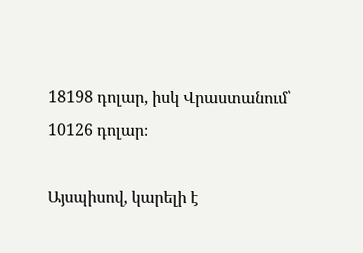18198 դոլար, իսկ Վրաստանում՝ 10126 դոլար։

Այսպիսով, կարելի է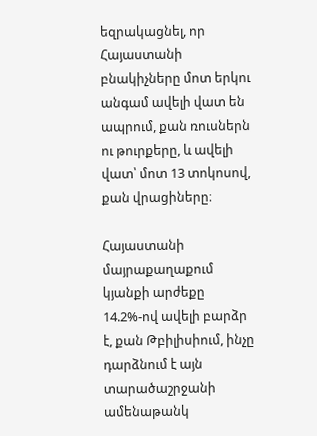եզրակացնել, որ Հայաստանի բնակիչները մոտ երկու անգամ ավելի վատ են ապրում, քան ռուսներն ու թուրքերը, և ավելի վատ՝ մոտ 13 տոկոսով, քան վրացիները։

Հայաստանի մայրաքաղաքում կյանքի արժեքը 14.2%-ով ավելի բարձր է, քան Թբիլիսիում, ինչը դարձնում է այն տարածաշրջանի ամենաթանկ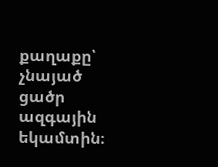քաղաքը՝ չնայած ցածր ազգային եկամտին։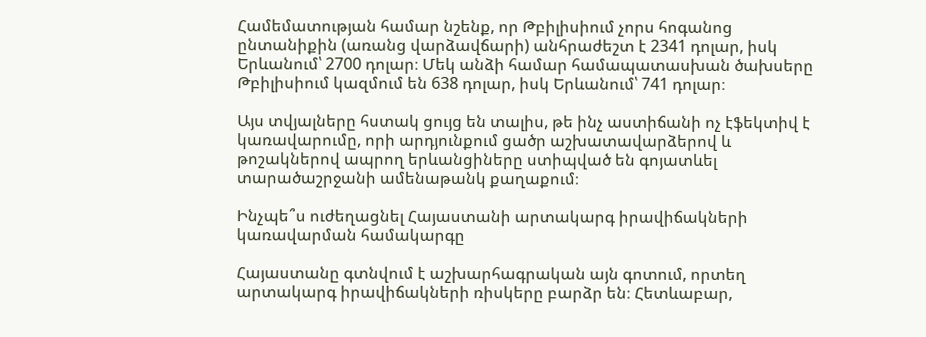Համեմատության համար նշենք, որ Թբիլիսիում չորս հոգանոց ընտանիքին (առանց վարձավճարի) անհրաժեշտ է 2341 դոլար, իսկ Երևանում՝ 2700 դոլար։ Մեկ անձի համար համապատասխան ծախսերը Թբիլիսիում կազմում են 638 դոլար, իսկ Երևանում՝ 741 դոլար։

Այս տվյալները հստակ ցույց են տալիս, թե ինչ աստիճանի ոչ էֆեկտիվ է կառավարումը, որի արդյունքում ցածր աշխատավարձերով և թոշակներով ապրող երևանցիները ստիպված են գոյատևել տարածաշրջանի ամենաթանկ քաղաքում։

Ինչպե՞ս ուժեղացնել Հայաստանի արտակարգ իրավիճակների կառավարման համակարգը

Հայաստանը գտնվում է աշխարհագրական այն գոտում, որտեղ արտակարգ իրավիճակների ռիսկերը բարձր են։ Հետևաբար,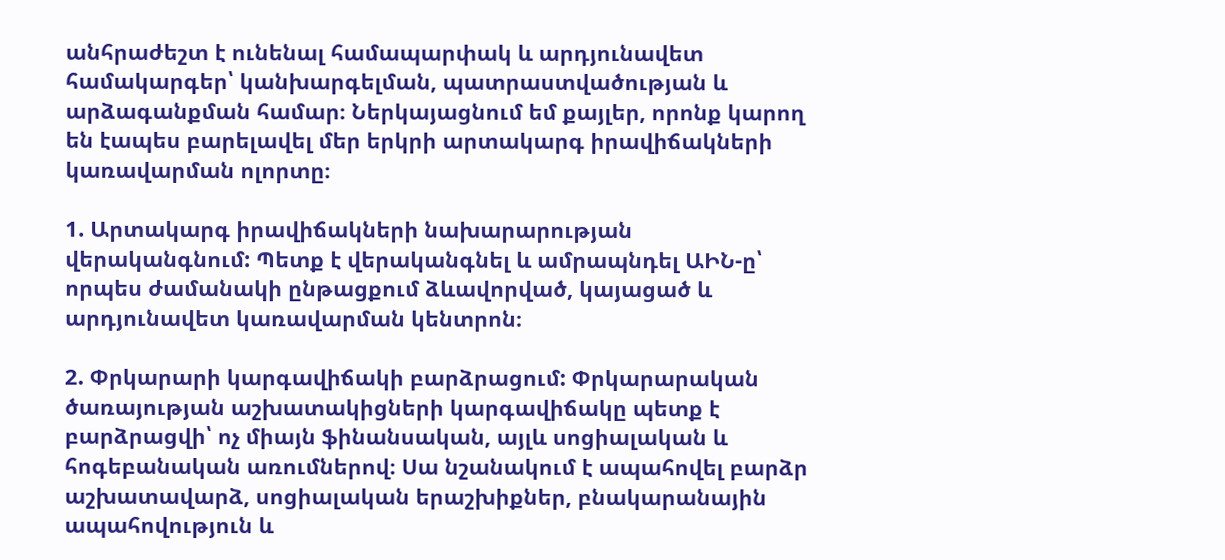անհրաժեշտ է ունենալ համապարփակ և արդյունավետ համակարգեր՝ կանխարգելման, պատրաստվածության և արձագանքման համար։ Ներկայացնում եմ քայլեր, որոնք կարող են էապես բարելավել մեր երկրի արտակարգ իրավիճակների կառավարման ոլորտը։

1. Արտակարգ իրավիճակների նախարարության վերականգնում: Պետք է վերականգնել և ամրապնդել ԱԻՆ-ը՝ որպես ժամանակի ընթացքում ձևավորված, կայացած և արդյունավետ կառավարման կենտրոն։

2. Փրկարարի կարգավիճակի բարձրացում: Փրկարարական ծառայության աշխատակիցների կարգավիճակը պետք է բարձրացվի՝ ոչ միայն ֆինանսական, այլև սոցիալական և հոգեբանական առումներով։ Սա նշանակում է ապահովել բարձր աշխատավարձ, սոցիալական երաշխիքներ, բնակարանային ապահովություն և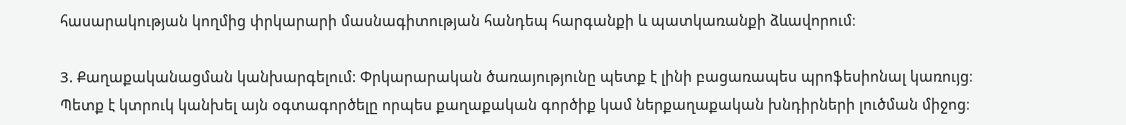հասարակության կողմից փրկարարի մասնագիտության հանդեպ հարգանքի և պատկառանքի ձևավորում։

3. Քաղաքականացման կանխարգելում: Փրկարարական ծառայությունը պետք է լինի բացառապես պրոֆեսիոնալ կառույց։ Պետք է կտրուկ կանխել այն օգտագործելը որպես քաղաքական գործիք կամ ներքաղաքական խնդիրների լուծման միջոց։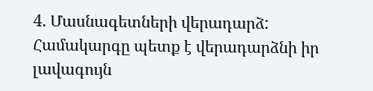4. Մասնագետների վերադարձ: Համակարգը պետք է վերադարձնի իր լավագույն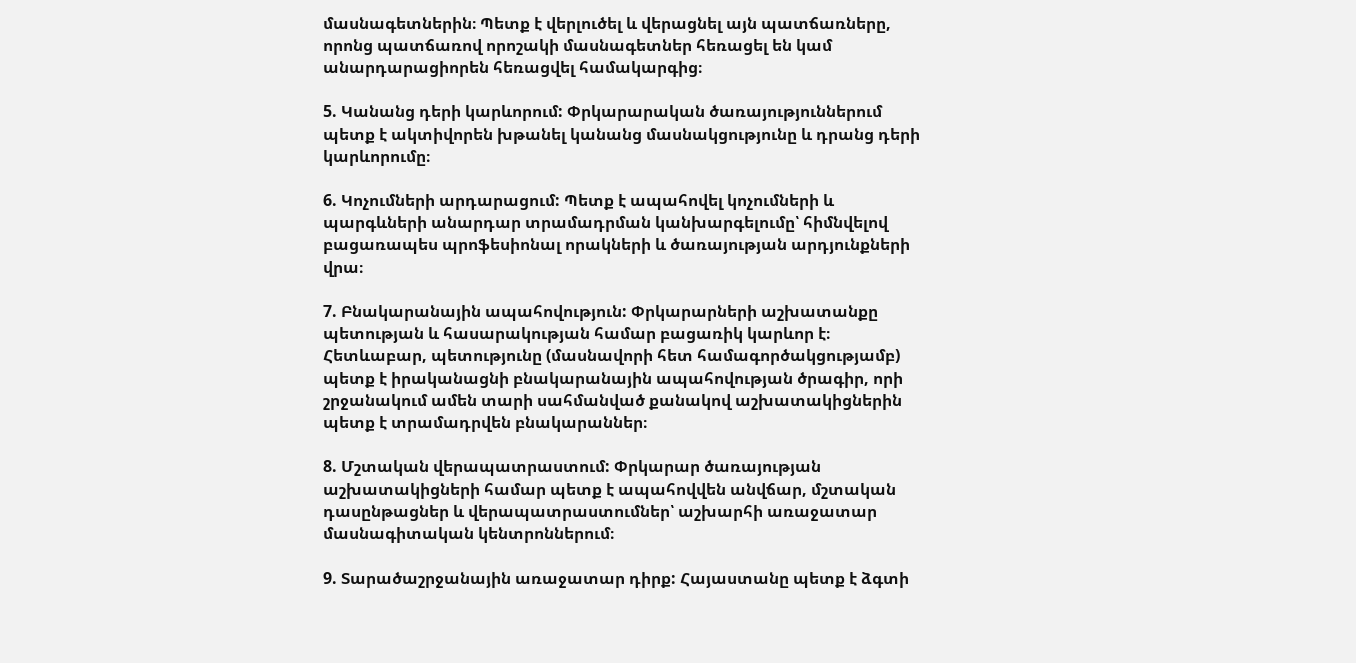մասնագետներին։ Պետք է վերլուծել և վերացնել այն պատճառները, որոնց պատճառով որոշակի մասնագետներ հեռացել են կամ անարդարացիորեն հեռացվել համակարգից։

5. Կանանց դերի կարևորում: Փրկարարական ծառայություններում պետք է ակտիվորեն խթանել կանանց մասնակցությունը և դրանց դերի կարևորումը։

6. Կոչումների արդարացում: Պետք է ապահովել կոչումների և պարգևների անարդար տրամադրման կանխարգելումը՝ հիմնվելով բացառապես պրոֆեսիոնալ որակների և ծառայության արդյունքների վրա։

7. Բնակարանային ապահովություն: Փրկարարների աշխատանքը պետության և հասարակության համար բացառիկ կարևոր է։ Հետևաբար, պետությունը (մասնավորի հետ համագործակցությամբ) պետք է իրականացնի բնակարանային ապահովության ծրագիր, որի շրջանակում ամեն տարի սահմանված քանակով աշխատակիցներին պետք է տրամադրվեն բնակարաններ։

8. Մշտական վերապատրաստում: Փրկարար ծառայության աշխատակիցների համար պետք է ապահովվեն անվճար, մշտական դասընթացներ և վերապատրաստումներ՝ աշխարհի առաջատար մասնագիտական կենտրոններում։

9. Տարածաշրջանային առաջատար դիրք: Հայաստանը պետք է ձգտի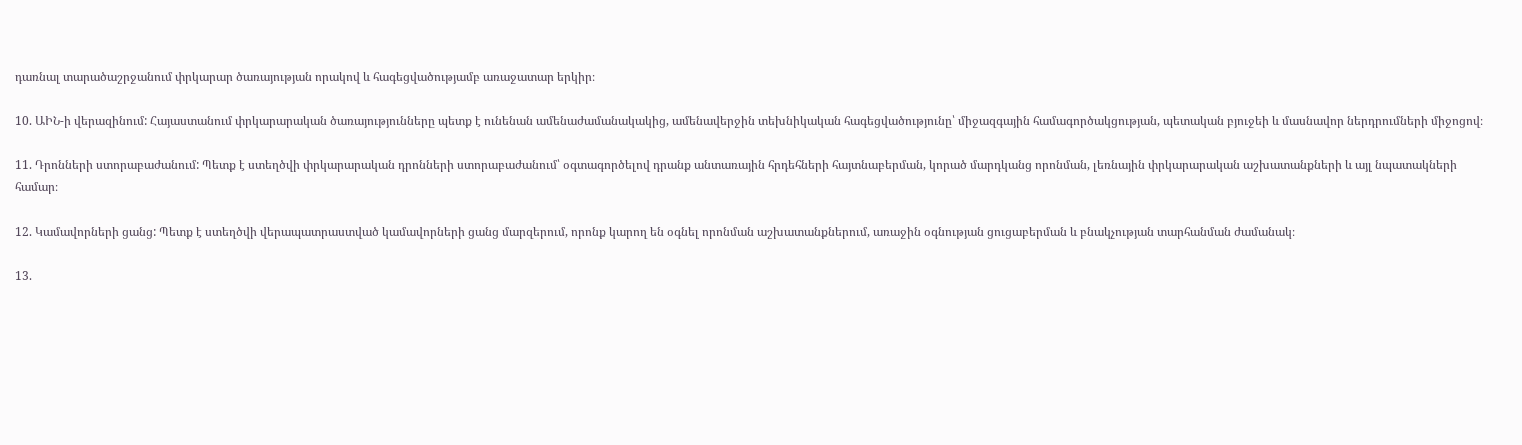դառնալ տարածաշրջանում փրկարար ծառայության որակով և հագեցվածությամբ առաջատար երկիր։

10. ԱԻՆ-ի վերազինում: Հայաստանում փրկարարական ծառայությունները պետք է ունենան ամենաժամանակակից, ամենավերջին տեխնիկական հագեցվածությունը՝ միջազգային համագործակցության, պետական բյուջեի և մասնավոր ներդրումների միջոցով։

11. Դրոնների ստորաբաժանում: Պետք է ստեղծվի փրկարարական դրոնների ստորաբաժանում՝ օգտագործելով դրանք անտառային հրդեհների հայտնաբերման, կորած մարդկանց որոնման, լեռնային փրկարարական աշխատանքների և այլ նպատակների համար։

12. Կամավորների ցանց: Պետք է ստեղծվի վերապատրաստված կամավորների ցանց մարզերում, որոնք կարող են օգնել որոնման աշխատանքներում, առաջին օգնության ցուցաբերման և բնակչության տարհանման ժամանակ։

13.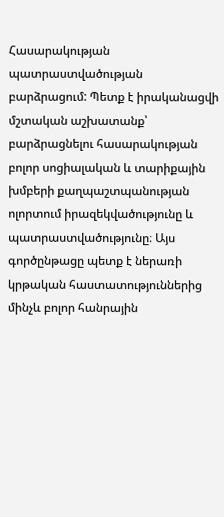Հասարակության պատրաստվածության բարձրացում: Պետք է իրականացվի մշտական աշխատանք՝ բարձրացնելու հասարակության բոլոր սոցիալական և տարիքային խմբերի քաղպաշտպանության ոլորտում իրազեկվածությունը և պատրաստվածությունը։ Այս գործընթացը պետք է ներառի կրթական հաստատություններից մինչև բոլոր հանրային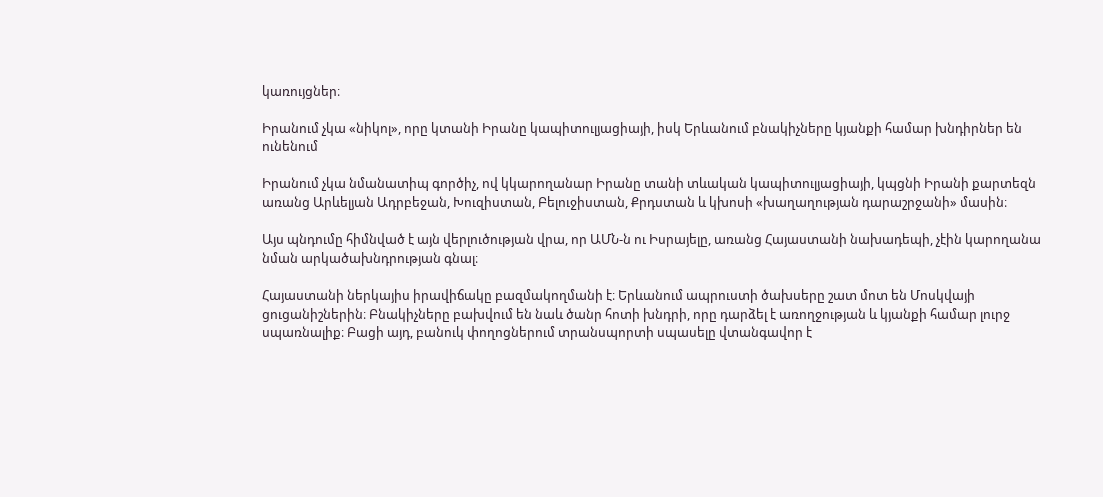կառույցներ։

Իրանում չկա «նիկոլ», որը կտանի Իրանը կապիտուլյացիայի, իսկ Երևանում բնակիչները կյանքի համար խնդիրներ են ունենում

Իրանում չկա նմանատիպ գործիչ, ով կկարողանար Իրանը տանի տևական կապիտուլյացիայի, կպցնի Իրանի քարտեզն առանց Արևելյան Ադրբեջան, Խուզիստան, Բելուջիստան, Քրդստան և կխոսի «խաղաղության դարաշրջանի» մասին։

Այս պնդումը հիմնված է այն վերլուծության վրա, որ ԱՄՆ-ն ու Իսրայելը, առանց Հայաստանի նախադեպի, չէին կարողանա նման արկածախնդրության գնալ։

Հայաստանի ներկայիս իրավիճակը բազմակողմանի է։ Երևանում ապրուստի ծախսերը շատ մոտ են Մոսկվայի ցուցանիշներին։ Բնակիչները բախվում են նաև ծանր հոտի խնդրի, որը դարձել է առողջության և կյանքի համար լուրջ սպառնալիք։ Բացի այդ, բանուկ փողոցներում տրանսպորտի սպասելը վտանգավոր է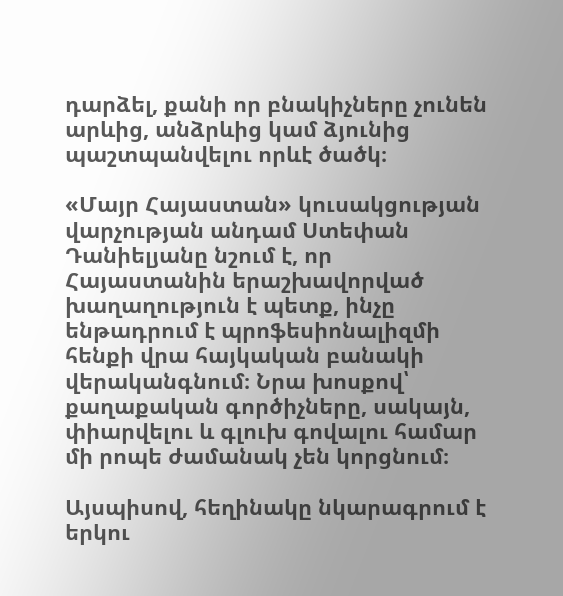դարձել, քանի որ բնակիչները չունեն արևից, անձրևից կամ ձյունից պաշտպանվելու որևէ ծածկ։

«Մայր Հայաստան» կուսակցության վարչության անդամ Ստեփան Դանիելյանը նշում է, որ Հայաստանին երաշխավորված խաղաղություն է պետք, ինչը ենթադրում է պրոֆեսիոնալիզմի հենքի վրա հայկական բանակի վերականգնում։ Նրա խոսքով՝ քաղաքական գործիչները, սակայն, փիարվելու և գլուխ գովալու համար մի րոպե ժամանակ չեն կորցնում։

Այսպիսով, հեղինակը նկարագրում է երկու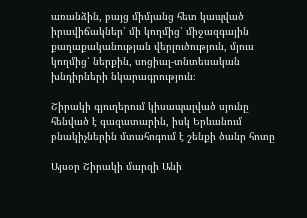առանձին, բայց միմյանց հետ կապված իրավիճակներ՝ մի կողմից՝ միջազգային քաղաքականության վերլուծություն, մյուս կողմից՝ ներքին, սոցիալ-տնտեսական խնդիրների նկարագրություն։

Շիրակի գյուղերում կիսապալված սյունը հենված է գազատարին, իսկ Երևանում բնակիչներին մտահոգում է շենքի ծանր հոտը

Այսօր Շիրակի մարզի Անի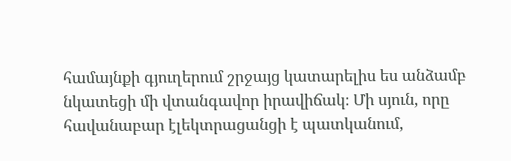համայնքի գյուղերում շրջայց կատարելիս ես անձամբ նկատեցի մի վտանգավոր իրավիճակ։ Մի սյուն, որը հավանաբար էլեկտրացանցի է պատկանում,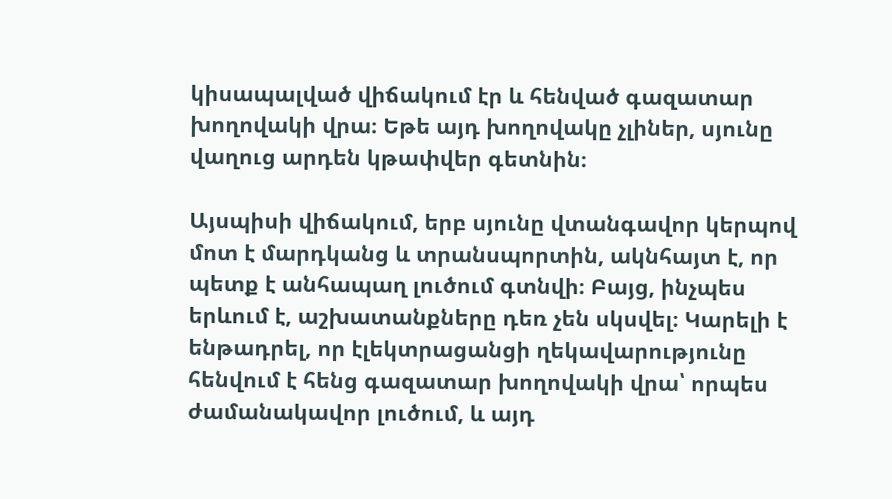կիսապալված վիճակում էր և հենված գազատար խողովակի վրա։ Եթե այդ խողովակը չլիներ, սյունը վաղուց արդեն կթափվեր գետնին։

Այսպիսի վիճակում, երբ սյունը վտանգավոր կերպով մոտ է մարդկանց և տրանսպորտին, ակնհայտ է, որ պետք է անհապաղ լուծում գտնվի։ Բայց, ինչպես երևում է, աշխատանքները դեռ չեն սկսվել։ Կարելի է ենթադրել, որ էլեկտրացանցի ղեկավարությունը հենվում է հենց գազատար խողովակի վրա՝ որպես ժամանակավոր լուծում, և այդ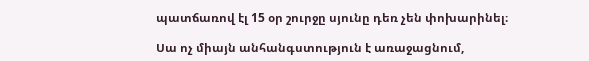պատճառով էլ 15 օր շուրջը սյունը դեռ չեն փոխարինել։

Սա ոչ միայն անհանգստություն է առաջացնում,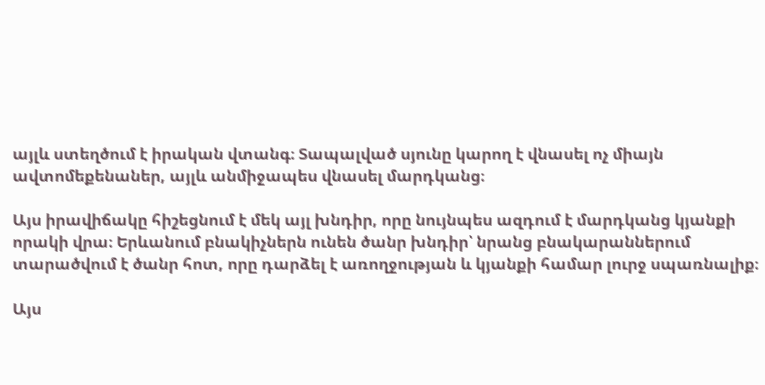այլև ստեղծում է իրական վտանգ։ Տապալված սյունը կարող է վնասել ոչ միայն ավտոմեքենաներ, այլև անմիջապես վնասել մարդկանց։

Այս իրավիճակը հիշեցնում է մեկ այլ խնդիր, որը նույնպես ազդում է մարդկանց կյանքի որակի վրա։ Երևանում բնակիչներն ունեն ծանր խնդիր՝ նրանց բնակարաններում տարածվում է ծանր հոտ, որը դարձել է առողջության և կյանքի համար լուրջ սպառնալիք։

Այս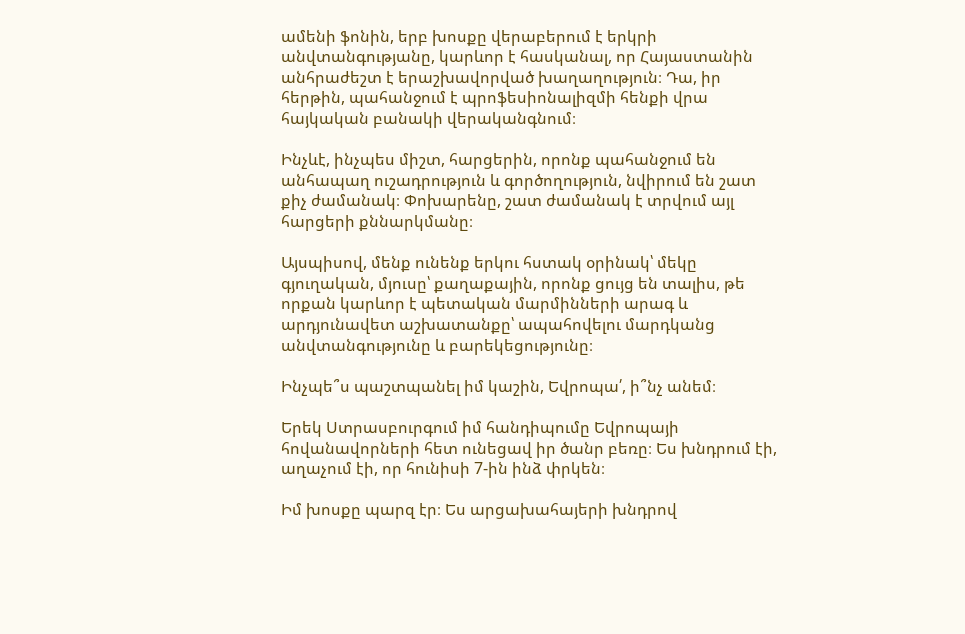ամենի ֆոնին, երբ խոսքը վերաբերում է երկրի անվտանգությանը, կարևոր է հասկանալ, որ Հայաստանին անհրաժեշտ է երաշխավորված խաղաղություն։ Դա, իր հերթին, պահանջում է պրոֆեսիոնալիզմի հենքի վրա հայկական բանակի վերականգնում։

Ինչևէ, ինչպես միշտ, հարցերին, որոնք պահանջում են անհապաղ ուշադրություն և գործողություն, նվիրում են շատ քիչ ժամանակ։ Փոխարենը, շատ ժամանակ է տրվում այլ հարցերի քննարկմանը։

Այսպիսով, մենք ունենք երկու հստակ օրինակ՝ մեկը գյուղական, մյուսը՝ քաղաքային, որոնք ցույց են տալիս, թե որքան կարևոր է պետական մարմինների արագ և արդյունավետ աշխատանքը՝ ապահովելու մարդկանց անվտանգությունը և բարեկեցությունը։

Ինչպե՞ս պաշտպանել իմ կաշին, Եվրոպա՛, ի՞նչ անեմ։

Երեկ Ստրասբուրգում իմ հանդիպումը Եվրոպայի հովանավորների հետ ունեցավ իր ծանր բեռը։ Ես խնդրում էի, աղաչում էի, որ հունիսի 7-ին ինձ փրկեն։

Իմ խոսքը պարզ էր։ Ես արցախահայերի խնդրով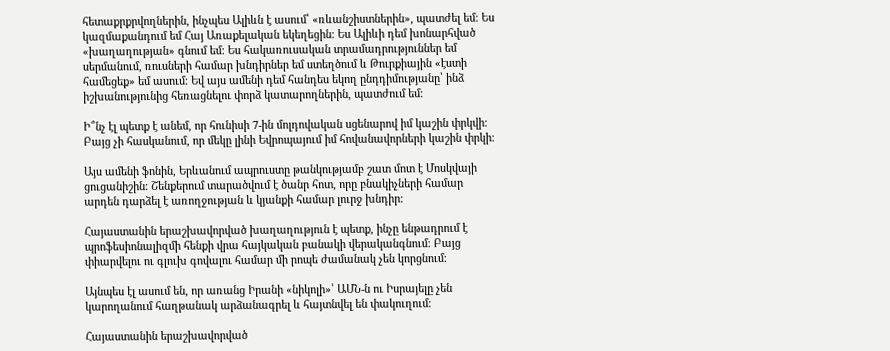հետաքրքրվողներին, ինչպես Ալիևն է ասում՝ «ռևանշիստներին», պատժել եմ։ Ես կազմաքանդում եմ Հայ Առաքելական եկեղեցին։ Ես Ալիևի դեմ խոնարհված «խաղաղության» գնում եմ։ Ես հակառուսական տրամադրություններ եմ սերմանում, ռուսների համար խնդիրներ եմ ստեղծում և Թուրքիային «էստի համեցեք» եմ ասում։ Եվ այս ամենի դեմ հանդես եկող ընդդիմությանը՝ ինձ իշխանությունից հեռացնելու փորձ կատարողներին, պատժում եմ։

Ի՞նչ էլ պետք է անեմ, որ հունիսի 7-ին մոլդովական սցենարով իմ կաշին փրկվի։ Բայց չի հասկանում, որ մեկը լինի Եվրոպայում իմ հովանավորների կաշին փրկի։

Այս ամենի ֆոնին, Երևանում ապրուստը թանկությամբ շատ մոտ է Մոսկվայի ցուցանիշին։ Շենքերում տարածվում է ծանր հոտ, որը բնակիչների համար արդեն դարձել է առողջության և կյանքի համար լուրջ խնդիր։

Հայաստանին երաշխավորված խաղաղություն է պետք, ինչը ենթադրում է պրոֆեսիոնալիզմի հենքի վրա հայկական բանակի վերականգնում։ Բայց փիարվելու ու գլուխ գովալու համար մի րոպե ժամանակ չեն կորցնում։

Այնպես էլ ասում են, որ առանց Իրանի «նիկոլի»՝ ԱՄՆ-ն ու Իսրայելը չեն կարողանում հաղթանակ արձանագրել և հայտնվել են փակուղում։

Հայաստանին երաշխավորված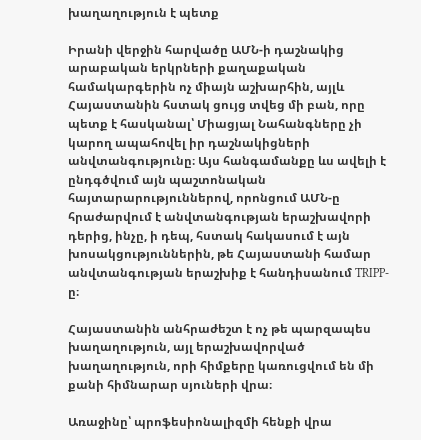խաղաղություն է պետք

Իրանի վերջին հարվածը ԱՄՆ-ի դաշնակից արաբական երկրների քաղաքական համակարգերին ոչ միայն աշխարհին, այլև Հայաստանին հստակ ցույց տվեց մի բան, որը պետք է հասկանալ՝ Միացյալ Նահանգները չի կարող ապահովել իր դաշնակիցների անվտանգությունը։ Այս հանգամանքը ևս ավելի է ընդգծվում այն պաշտոնական հայտարարություններով, որոնցում ԱՄՆ-ը հրաժարվում է անվտանգության երաշխավորի դերից, ինչը, ի դեպ, հստակ հակասում է այն խոսակցություններին, թե Հայաստանի համար անվտանգության երաշխիք է հանդիսանում TRIPP-ը։

Հայաստանին անհրաժեշտ է ոչ թե պարզապես խաղաղություն, այլ երաշխավորված խաղաղություն, որի հիմքերը կառուցվում են մի քանի հիմնարար սյուների վրա։

Առաջինը՝ պրոֆեսիոնալիզմի հենքի վրա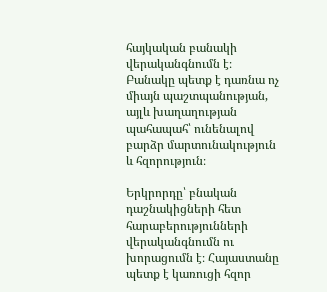հայկական բանակի վերականգնումն է։ Բանակը պետք է դառնա ոչ միայն պաշտպանության, այլև խաղաղության պահապահ՝ ունենալով բարձր մարտունակություն և հզորություն։

Երկրորդը՝ բնական դաշնակիցների հետ հարաբերությունների վերականգնումն ու խորացումն է։ Հայաստանը պետք է կառուցի հզոր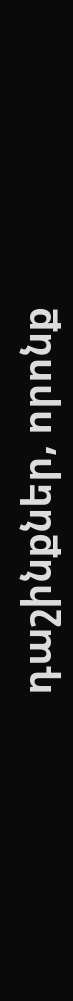դաշինքներ, որոնք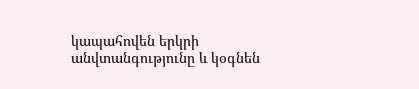կապահովեն երկրի անվտանգությունը և կօգնեն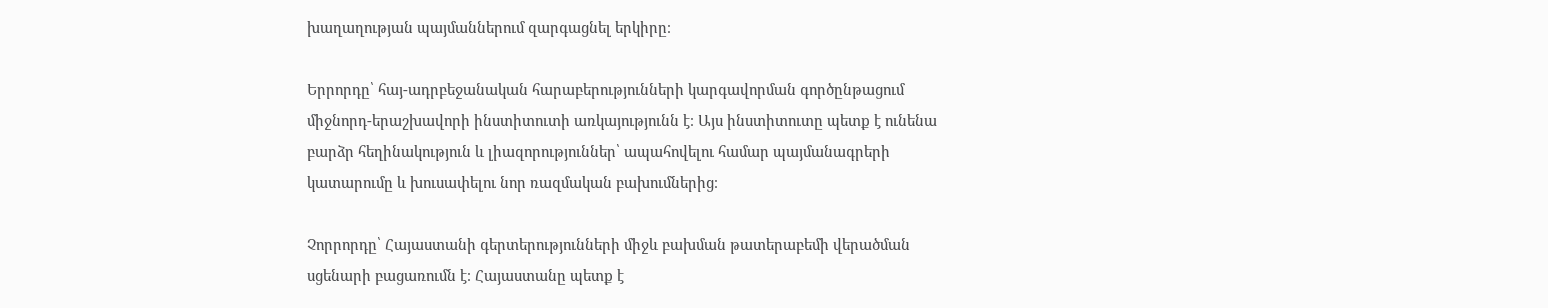խաղաղության պայմաններում զարգացնել երկիրը։

Երրորդը՝ հայ-ադրբեջանական հարաբերությունների կարգավորման գործընթացում միջնորդ-երաշխավորի ինստիտուտի առկայությունն է։ Այս ինստիտուտը պետք է ունենա բարձր հեղինակություն և լիազորություններ՝ ապահովելու համար պայմանագրերի կատարումը և խուսափելու նոր ռազմական բախումներից։

Չորրորդը՝ Հայաստանի գերտերությունների միջև բախման թատերաբեմի վերածման սցենարի բացառումն է։ Հայաստանը պետք է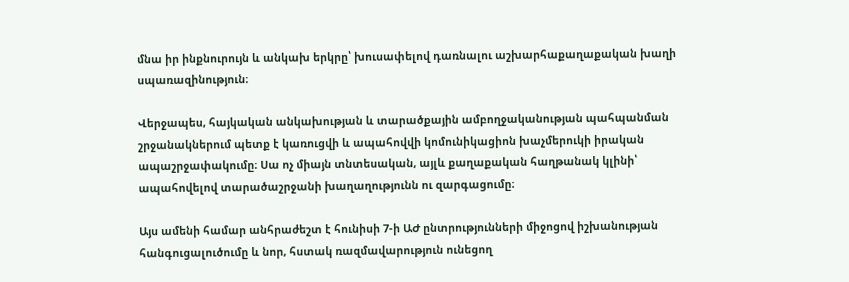մնա իր ինքնուրույն և անկախ երկրը՝ խուսափելով դառնալու աշխարհաքաղաքական խաղի սպառազինություն։

Վերջապես, հայկական անկախության և տարածքային ամբողջականության պահպանման շրջանակներում պետք է կառուցվի և ապահովվի կոմունիկացիոն խաչմերուկի իրական ապաշրջափակումը։ Սա ոչ միայն տնտեսական, այլև քաղաքական հաղթանակ կլինի՝ ապահովելով տարածաշրջանի խաղաղությունն ու զարգացումը։

Այս ամենի համար անհրաժեշտ է հունիսի 7-ի ԱԺ ընտրությունների միջոցով իշխանության հանգուցալուծումը և նոր, հստակ ռազմավարություն ունեցող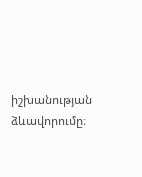իշխանության ձևավորումը։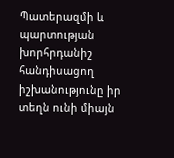Պատերազմի և պարտության խորհրդանիշ հանդիսացող իշխանությունը իր տեղն ունի միայն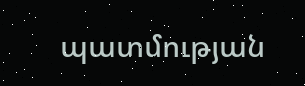պատմության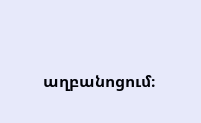աղբանոցում։